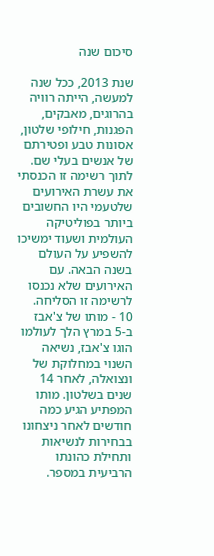סיכום שנה

שנת 2013, ככל שנה למעשה, הייתה רוויה בהרוגים, מאבקים, הפגנות, חילופי שלטון, אסונות טבע ופטירתם של אנשים בעלי שם. לתוך רשימה זו הכנסתי את עשרת האירועים שלטעמי היו החשובים ביותר בפוליטיקה העולמית ושעוד ימשיכו להשפיע על העולם בשנה הבאה. עם האירועים שלא נכנסו לרשימה זו הסליחה.
10 - מותו של צ'אבז
ב-5 במרץ הלך לעולמו הוגו צ'אבז, נשיאה השנוי במחלוקת של ונצואלה, לאחר 14 שנים בשלטון. מותו המפתיע הגיע כמה חודשים לאחר ניצחונו בבחירות לנשיאות ותחילת כהונתו הרביעית במספר.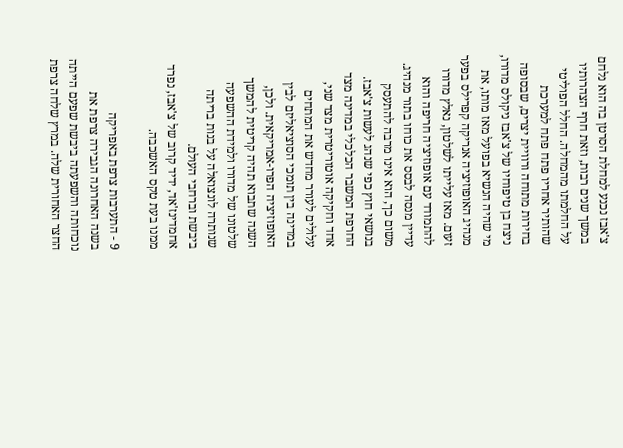צ'אבז נכנע למחלת הסרטן בה הוא נלחם במשך שנים רבות, וזאת חרף הצהרותיו על החלמתו מהמחלה. החלל הפוליטי שהותיר אחריו פתח פתח למערכת בחירות מתוחה ורוויית יצרים, שבסופה ניצח בן טיפוחיו של צ'אבז ניקולס מדורו, מי שהיה הנשיא בפועל מאז מותו, את מנהיג האופוזיציה אנריקה קפרילס בפער זעום. מאז עלייתו לשלטון, נאלץ מדורו להתמודד עם אופוזיציה חריפה והוא עדיין מנסה לבסס את כוחו בתור מנהיג. משום כך, הוא אינו מרבה להתעסק בנושאי חוץ כפי שנהג לעשות צ'אבז. החרפת המשבר הכלכלי במדינה מצד אחד וחקיקה אוטוריטרית מצד שני, עלולים לעורר מחדש את המתחים במדינה בין תומכי הסוציאליזם לבין האופוזיציה הפרו-אמריקאית. ולכן, השנה שתבוא תהיה קריטית להמשך שלטונו של מדורו ולמידת ההשפעה שנותרה לונצואלה על בנות בריתה ביבשת וברחבי העולם.
אחמדינז'אד, ידיד קרוב של צ'אבז, נפרד ממנו בעת טקס האשכבה.

9 - התערבות צרפת באפריקה
בשנה האחרונה הגבירה צרפת את נוכחותה והשפעתה ביבשת שפעם הייתה החצר האחורית שלה. במרץ שלחה צרפת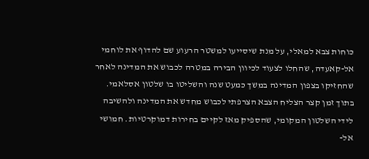כוחות צבא למאלי, על מנת שיסייעו למשטר הרעוע שם להדוף את לוחמי אל-קאעדה, שהחלו לצעוד לכיוון הבירה במטרה לכבוש את המדינה לאחר שהחזיקו בצפון המדינה במשך כמעט שנה והשליטו בו שלטון אסלאמי. בתוך זמן קצר הצליח הצבא הצרפתי לכבוש מחדש את המדינה ולהשיבה לידי השלטון המקומי, שהספיק מאז לקיים בחירות דמוקרטיות. חמושי אל-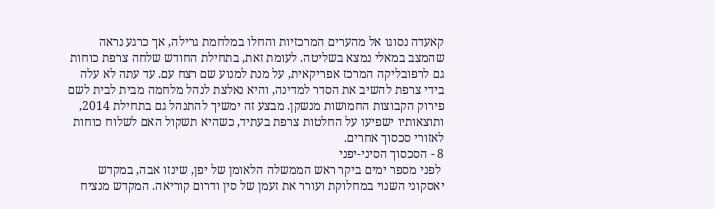קאעדה נסוגו אל מהערים המרכזיות והחלו במלחמת גרילה, אך כרגע נראה שהמצב במאלי נמצא בשליטה. לעומת זאת, בתחילת החודש שלחה צרפת כוחות גם לרפובליקה המרכז אפריקאית, על מנת למנוע שם רצח עם. עד עתה לא עלה בידי צרפת להשיב את הסדר למדינה, והיא נאלצת לנהל מלחמה מבית לבית לשם פירוק הקבוצות החמושות מנשקן. מבצע זה ימשיך להתנהל גם בתחילת 2014, ותוצאותיו ישפיעו על החלטות צרפת בעתיד, כשהיא תשקול האם לשלוח כוחות לאזורי סכסוך אחרים.
8 - הסכסוך הסיני-יפני
 לפני מספר ימים ביקר ראש הממשלה הלאומן של יפן, שינזו אבה, במקדש יאסקוני השנוי במחלוקת ועורר את זעמן של סין ודרום קוריאה. המקדש מנציח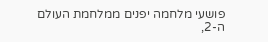פושעי מלחמה יפנים ממלחמת העולם ה-2,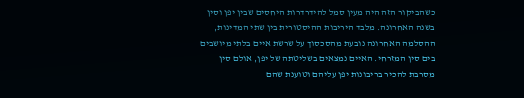כשהביקור הזה היה מעין סמל להידרדרות היחסים שבין יפן וסין בשנה האחרונה. מלבד היריבות ההיסטורית בין שתי המדינות, ההסלמה האחרונה נובעת מהסכסוך על שרשת איים בלתי מיושבים בים סין המזרחי. האיים נמצאים בשליטתה של יפן, אולם סין מסרבת להכיר בריבונות יפן עליהם וטוענת שהם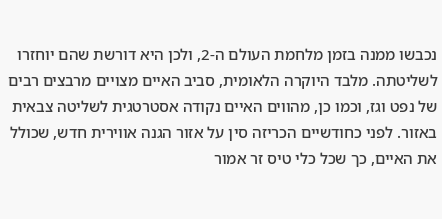נכבשו ממנה בזמן מלחמת העולם ה-2, ולכן היא דורשת שהם יוחזרו לשליטתה. מלבד היוקרה הלאומית, סביב האיים מצויים מרבצים רבים של נפט וגז, וכמו כן, מהווים האיים נקודה אסטרטגית לשליטה צבאית באזור. לפני כחודשיים הכריזה סין על אזור הגנה אווירית חדש, שכולל את האיים, כך שכל כלי טיס זר אמור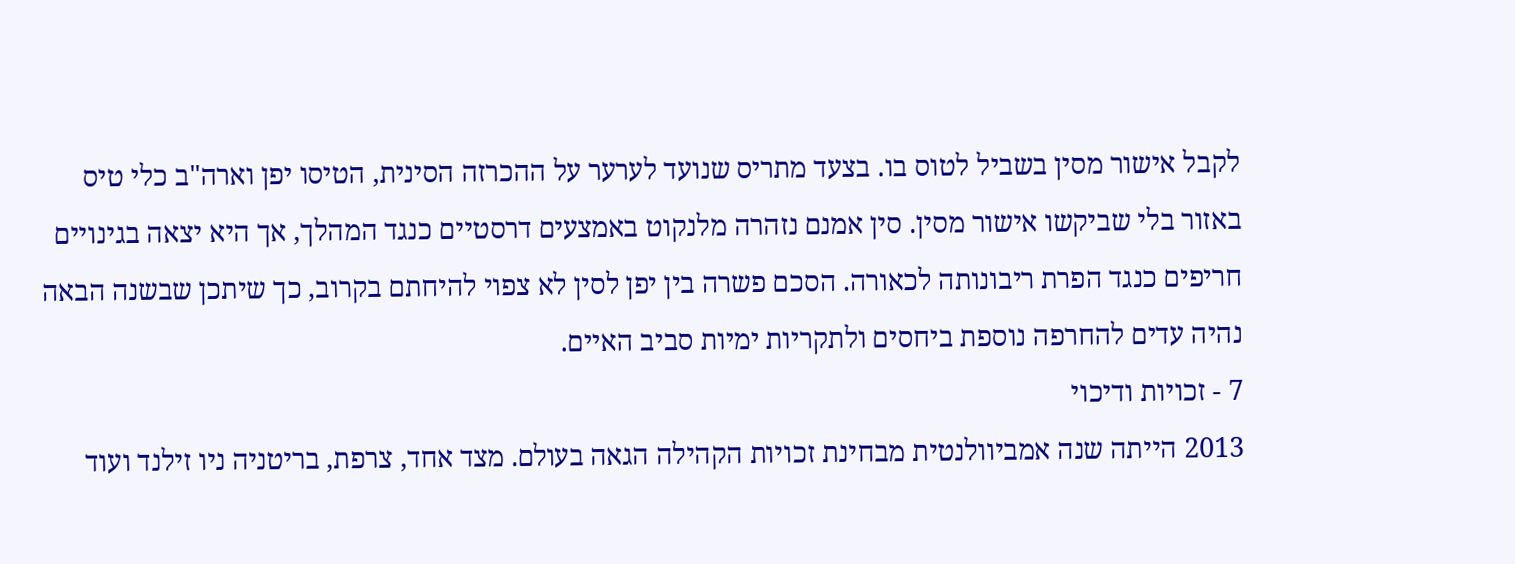לקבל אישור מסין בשביל לטוס בו. בצעד מתריס שנועד לערער על ההכרזה הסינית, הטיסו יפן וארה"ב כלי טיס באזור בלי שביקשו אישור מסין. סין אמנם נזהרה מלנקוט באמצעים דרסטיים כנגד המהלך, אך היא יצאה בגינויים חריפים כנגד הפרת ריבונותה לכאורה. הסכם פשרה בין יפן לסין לא צפוי להיחתם בקרוב, כך שיתכן שבשנה הבאה נהיה עדים להחרפה נוספת ביחסים ולתקריות ימיות סביב האיים.
7 - זכויות ודיכוי
2013 הייתה שנה אמביוולנטית מבחינת זכויות הקהילה הגאה בעולם. מצד אחד, צרפת, בריטניה ניו זילנד ועוד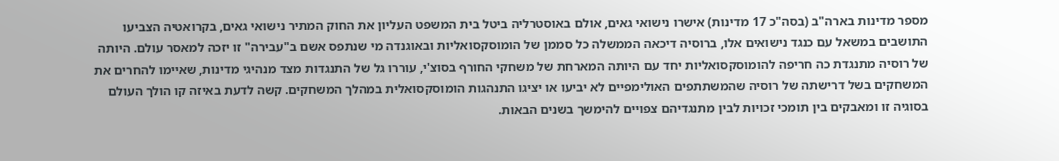מספר מדינות בארה"ב (בסה"כ 17 מדינות) אישרו נישואי גאים, אולם באוסטרליה ביטל בית המשפט העליון את החוק המתיר נישואי גאים, בקרואטיה הצביעו התושבים במשאל עם כנגד נישואים אלו, ברוסיה דיכאה הממשלה כל סממן של הומוסקסואליות ובאוגנדה מי שנתפס אשם ב"עבירה" זו יזכה למאסר עולם. היותה של רוסיה מתנגדת כה חריפה להומוסקסואליות יחד עם היותה המארחת של משחקי החורף בסוצ'י, עוררו גל של התנגדות מצד מנהיגי מדינות, שאיימו להחרים את המשחקים בשל דרישתה של רוסיה שהמשתתפים האולימפיים לא יביעו או יציגו התנהגות הומוסקסואלית במהלך המשחקים. קשה לדעת באיזה קו הולך העולם בסוגיה זו ומאבקים בין תומכי זכויות לבין מתנגדיהם צפויים להימשך בשנים הבאות.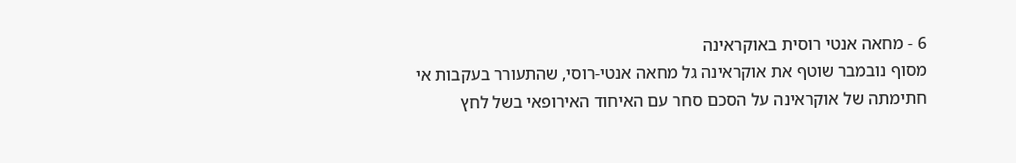6 - מחאה אנטי רוסית באוקראינה
מסוף נובמבר שוטף את אוקראינה גל מחאה אנטי-רוסי, שהתעורר בעקבות אי חתימתה של אוקראינה על הסכם סחר עם האיחוד האירופאי בשל לחץ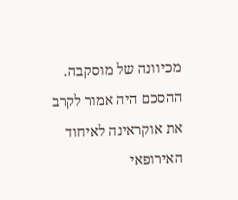מכיוונה של מוסקבה. ההסכם היה אמור לקרב את אוקראינה לאיחוד האירופאי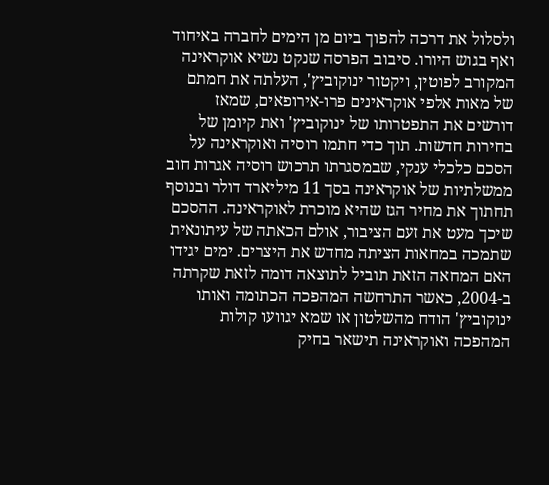ולסלול את דרכה להפוך ביום מן הימים לחברה באיחוד ואף בגוש היורו. סיבוב הפרסה שנקט נשיא אוקראינה המקורב לפוטין, ויקטור ינוקוביץ', העלתה את חמתם של מאות אלפי אוקראינים פרו-אירופאים, שמאז דורשים את התפטרותו של ינוקוביץ' ואת קיומן של בחירות חדשות. תוך כדי חתמו רוסיה ואוקראינה על הסכם כלכלי ענקי, שבמסגרתו תרכוש רוסיה אגרות חוב ממשלתיות של אוקראינה בסך 11 מיליארד דולר ובנוסף תחתוך את מחיר הגז שהיא מוכרת לאוקראינה. ההסכם שיכך מעט את זעם הציבור, אולם הכאתה של עיתונאית שתמכה במחאות הציתה מחדש את היצרים. ימים יגידו האם המחאה הזאת תוביל לתוצאה דומה לזאת שקרתה ב-2004, כאשר התרחשה המהפכה הכתומה ואותו ינוקוביץ' הודח מהשלטון או שמא יגוועו קולות המהפכה ואוקראינה תישאר בחיק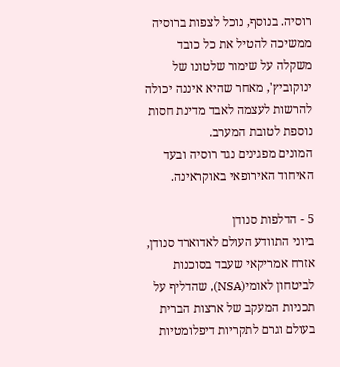רוסיה. בנוסף, נוכל לצפות ברוסיה ממשיכה להטיל את כל כובד משקלה על שימור שלטונו של ינוקוביץ', מאחר שהיא איננה יכולה להרשות לעצמה לאבד מדינת חסות נוספת לטובת המערב.
המונים מפגינים נגד רוסיה ובעד האיחוד האירופאי באוקראינה.

5 - הדלפות סנודן
ביוני התוודע העולם לאדוארד סנודן, אזרח אמריקאי שעבד בסוכנות לביטחון לאומי(NSA), שהדליף על תכניות המעקב של ארצות הברית בעולם וגרם לתקריות דיפלומטיות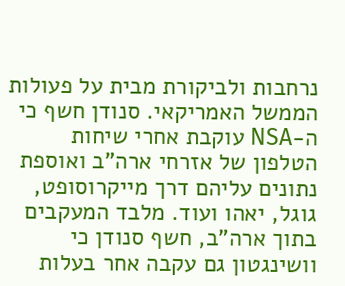נרחבות ולביקורת מבית על פעולות הממשל האמריקאי. סנודן חשף כי ה-NSA עוקבת אחרי שיחות הטלפון של אזרחי ארה"ב ואוספת נתונים עליהם דרך מייקרוסופט, גוגל, יאהו ועוד. מלבד המעקבים בתוך ארה"ב, חשף סנודן כי וושינגטון גם עקבה אחר בעלות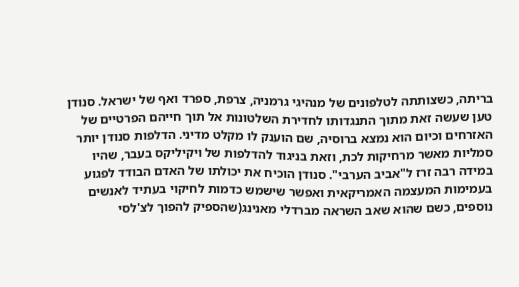בריתה, כשצותתה לטלפונים של מנהיגי גרמניה, צרפת, ספרד ואף של ישראל. סנודן טען שעשה זאת מתוך התנגדותו לחדירת השלטונות אל תוך חייהם הפרטיים של האזרחים וכיום הוא נמצא ברוסיה, שם הוענק לו מקלט מדיני. הדלפות סנודן יותר סמליות מאשר מרחיקות לכת, וזאת בניגוד להדלפות של ויקיליקס בעבר, שהיו במידה רבה זרז ל"אביב הערבי". סנודן הוכיח את יכולתו של האדם הבודד לפגוע בעמימות המעצמה האמריקאית ואפשר שישמש כדמות לחיקוי בעתיד לאנשים נוספים, כשם שהוא שאב השראה מברדלי מאנינג(שהספיק להפוך לצ'לסי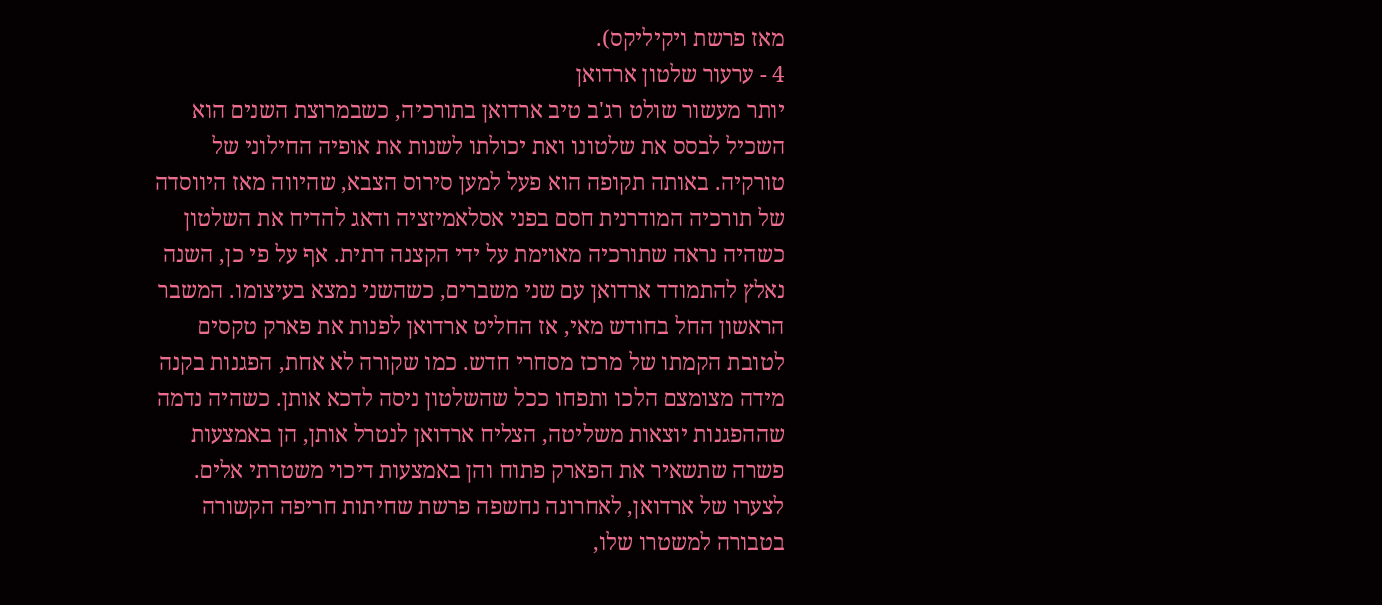מאז פרשת ויקיליקס).
4 - ערעור שלטון ארדואן
יותר מעשור שולט רג'ב טיב ארדואן בתורכיה, כשבמרוצת השנים הוא השכיל לבסס את שלטונו ואת יכולתו לשנות את אופיה החילוני של טורקיה. באותה תקופה הוא פעל למען סירוס הצבא, שהיווה מאז היווסדה של תורכיה המודרנית חסם בפני אסלאמיזציה ודאג להדיח את השלטון כשהיה נראה שתורכיה מאוימת על ידי הקצנה דתית. אף על פי כן, השנה נאלץ להתמודד ארדואן עם שני משברים, כשהשני נמצא בעיצומו. המשבר הראשון החל בחודש מאי, אז החליט ארדואן לפנות את פארק טקסים לטובת הקמתו של מרכז מסחרי חדש. כמו שקורה לא אחת, הפגנות בקנה מידה מצומצם הלכו ותפחו ככל שהשלטון ניסה לדכא אותן. כשהיה נדמה שההפגנות יוצאות משליטה, הצליח ארדואן לנטרל אותן, הן באמצעות פשרה שתשאיר את הפארק פתוח והן באמצעות דיכוי משטרתי אלים. לצערו של ארדואן, לאחרונה נחשפה פרשת שחיתות חריפה הקשורה בטבורה למשטרו שלו,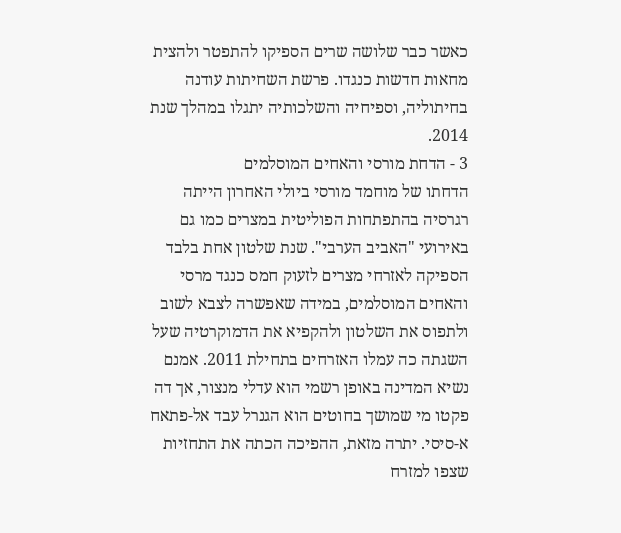כאשר כבר שלושה שרים הספיקו להתפטר ולהצית מחאות חדשות כנגדו. פרשת השחיתות עודנה בחיתוליה, וספיחיה והשלכותיה יתגלו במהלך שנת 2014.
3 - הדחת מורסי והאחים המוסלמים
הדחתו של מוחמד מורסי ביולי האחרון הייתה רגרסיה בהתפתחות הפוליטית במצרים כמו גם באירועי "האביב הערבי". שנת שלטון אחת בלבד הספיקה לאזרחי מצרים לזעוק חמס כנגד מרסי והאחים המוסלמים, במידה שאפשרה לצבא לשוב ולתפוס את השלטון ולהקפיא את הדמוקרטיה שעל השגתה כה עמלו האזרחים בתחילת 2011. אמנם נשיא המדינה באופן רשמי הוא עדלי מנצור, אך דה פקטו מי שמושך בחוטים הוא הגנרל עבד אל-פתאח א-סיסי. יתרה מזאת, ההפיכה הכתה את התחזיות שצפו למזרח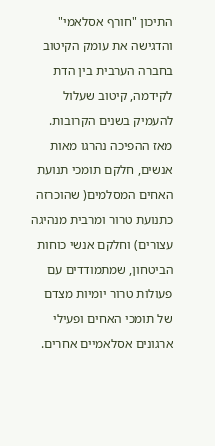התיכון "חורף אסלאמי" והדגישה את עומק הקיטוב בחברה הערבית בין הדת לקידמה, קיטוב שעלול להעמיק בשנים הקרובות. מאז ההפיכה נהרגו מאות אנשים, חלקם תומכי תנועת האחים המסלמים( שהוכרזה כתנועת טרור ומרבית מנהיגה עצורים) וחלקם אנשי כוחות הביטחון, שמתמודדים עם פעולות טרור יומיות מצדם של תומכי האחים ופעילי ארגונים אסלאמיים אחרים.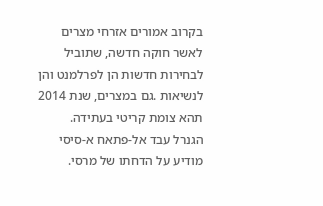בקרוב אמורים אזרחי מצרים לאשר חוקה חדשה, שתוביל לבחירות חדשות הן לפרלמנט והן לנשיאות .גם במצרים, שנת 2014 תהא צומת קריטי בעתידה.
הגנרל עבד אל-פתאח א-סיסי מודיע על הדחתו של מרסי.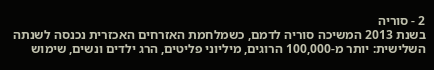2 - סוריה
בשנת 2013 המשיכה סוריה לדמם, כשמלחמת האזרחים האכזרית נכנסה לשנתה השלישית: יותר מ-100,000 הרוגים, מיליוני פליטים, הרג ילדים ונשים, שימוש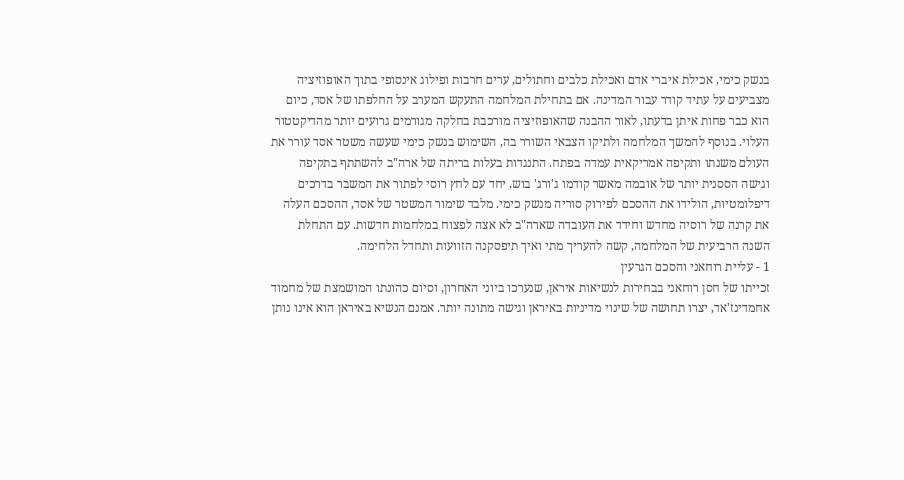בנשק כימי, אכילת איברי אדם ואכילת כלבים וחתולים, ערים חרבות ופילוג אינסופי בתוך האופוזיציה מצביעים על עתיד קודר עבור המדינה. אם בתחילת המלחמה התעקש המערב על החלפתו של אסד, כיום הוא כבר פחות איתן בדעתו, לאור ההבנה שהאופוזיציה מורכבת בחלקה מגורמים גרועים יותר מהדיקטטור העלוי. בנוסף להמשך המלחמה ולתיקו הצבאי השורר בה, השימוש בנשק כימי שעשה משטר אסד עורר את העולם משנתו ותקיפה אמריקאית עמדה בפתח. התנגדות בעלות בריתה של ארה"ב להשתתף בתקיפה וגישה הססנית יותר של אובמה מאשר קודמו ג'ורג' בוש, יחד עם לחץ רוסי לפתור את המשבר בדרכים דיפלומטיות, הולידו את ההסכם לפירוק סוריה מנשק כימי. מלבד שימור המשטר של אסד, ההסכם העלה את קרנה של רוסיה מחדש וחידד את העובדה שארה"ב לא אצה לפצוח במלחמות חדשות. עם התחלת השנה הרביעית של המלחמה, קשה להעריך מתי ואיך תיפסקנה הזוועות ותחדל הלחימה.
1 - עליית רוחאני והסכם הגרעין
זכייתו של חסן רוחאני בבחירות לנשיאות איראן, שנערכו ביוני האחרון, וסיום כהונתו המושמצת של מחמוד אחמדינז'אד, יצרו תחושה של שינוי מדיניות באיראן וגישה מתונה יותר. אמנם הנשיא באיראן הוא אינו נותן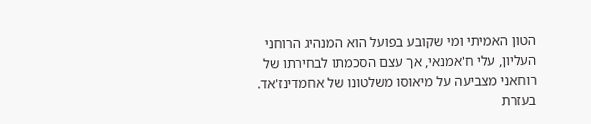הטון האמיתי ומי שקובע בפועל הוא המנהיג הרוחני העליון, עלי ח'אמנאי, אך עצם הסכמתו לבחירתו של רוחאני מצביעה על מיאוסו משלטונו של אחמדינז'אד. בעזרת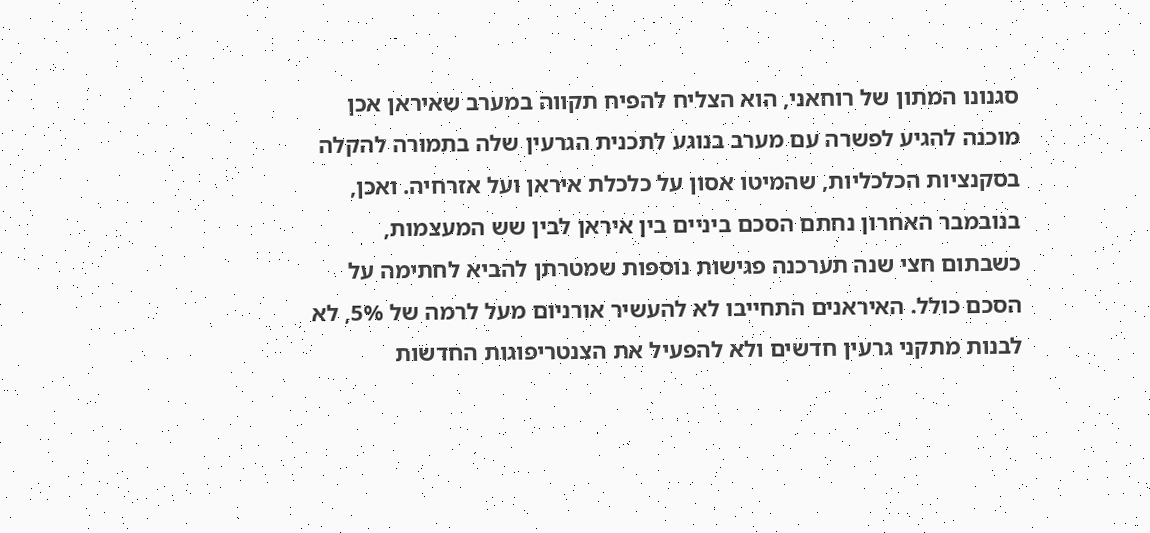סגנונו המתון של רוחאני, הוא הצליח להפיח תקווה במערב שאיראן אכן מוכנה להגיע לפשרה עם מערב בנוגע לתכנית הגרעין שלה בתמורה להקלה בסקנציות הכלכליות, שהמיטו אסון על כלכלת איראן ועל אזרחיה. ואכן, בנובמבר האחרון נחתם הסכם ביניים בין איראן לבין שש המעצמות, כשבתום חצי שנה תערכנה פגישות נוספות שמטרתן להביא לחתימה על הסכם כולל. האיראנים התחייבו לא להעשיר אורניום מעל לרמה של 5%, לא לבנות מתקני גרעין חדשים ולא להפעיל את הצנטריפוגות החדשות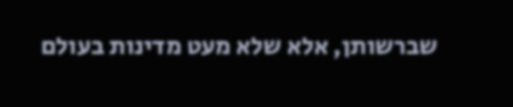שברשותן, אלא שלא מעט מדינות בעולם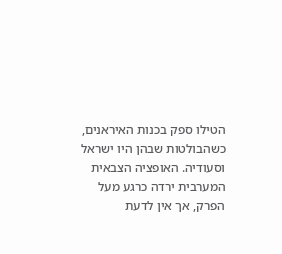הטילו ספק בכנות האיראנים, כשהבולטות שבהן היו ישראל וסעודיה. האופציה הצבאית המערבית ירדה כרגע מעל הפרק, אך אין לדעת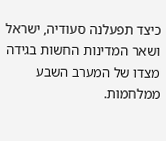כיצד תפעלנה סעודיה, ישראל ושאר המדינות החשות בגידה מצדו של המערב השבע ממלחמות.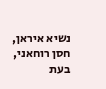נשיא איראן, חסן רוחאני, בעת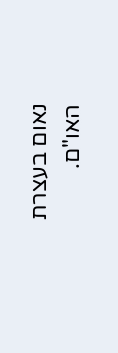נאום בעצרת האו"ם.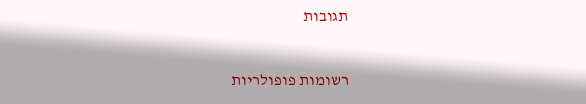תגובות

רשומות פופולריות